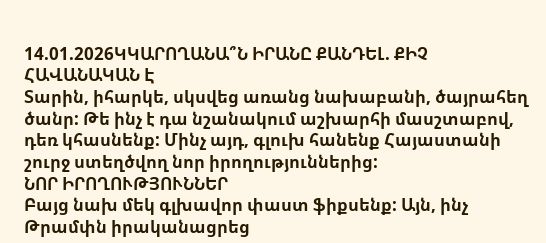14.01.2026ԿԿԱՐՈՂԱՆԱ՞Ն ԻՐԱՆԸ ՔԱՆԴԵԼ. ՔԻՉ ՀԱՎԱՆԱԿԱՆ Է
Տարին, իհարկե, սկսվեց առանց նախաբանի, ծայրահեղ ծանր: Թե ինչ է դա նշանակում աշխարհի մասշտաբով, դեռ կհասնենք: Մինչ այդ, գլուխ հանենք Հայաստանի շուրջ ստեղծվող նոր իրողություններից:
ՆՈՐ ԻՐՈՂՈՒԹՅՈՒՆՆԵՐ
Բայց նախ մեկ գլխավոր փաստ ֆիքսենք: Այն, ինչ Թրամփն իրականացրեց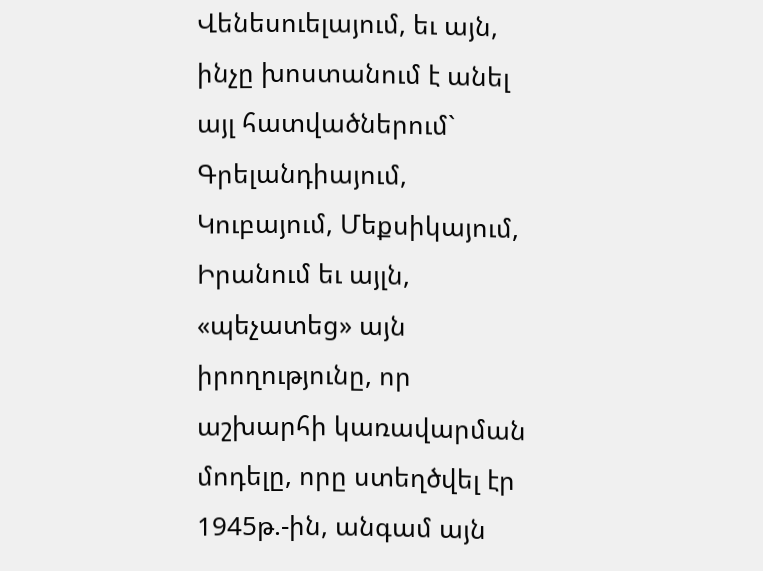Վենեսուելայում, եւ այն, ինչը խոստանում է անել այլ հատվածներում` Գրելանդիայում, Կուբայում, Մեքսիկայում, Իրանում եւ այլն, «պեչատեց» այն իրողությունը, որ աշխարհի կառավարման մոդելը, որը ստեղծվել էր 1945թ.-ին, անգամ այն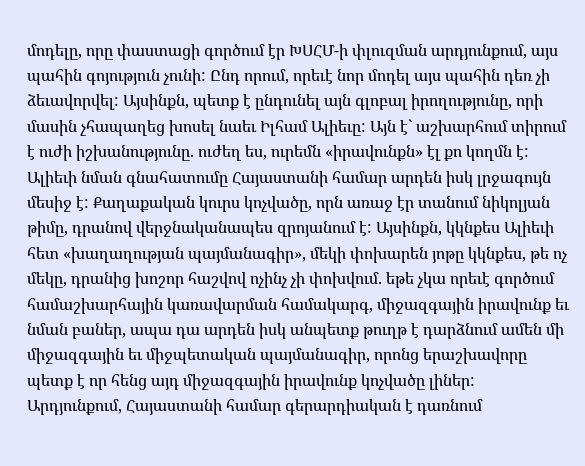մոդելը, որը փաստացի գործում էր ԽՍՀՄ-ի փլուզման արդյունքում, այս պահին գոյություն չունի: Ընդ որում, որեւէ նոր մոդել այս պահին դեռ չի ձեւավորվել: Այսինքն, պետք է ընդունել այն գլոբալ իրողությունը, որի մասին չհապաղեց խոսել նաեւ Իլհամ Ալիեւը: Այն է` աշխարհում տիրում է ուժի իշխանությունը. ուժեղ ես, ուրեմն «իրավունքն» էլ քո կողմն է:
Ալիեւի նման գնահատումը Հայաստանի համար արդեն իսկ լրջագույն մեսիջ է: Քաղաքական կուրս կոչվածը, որն առաջ էր տանում նիկոլյան թիմը, դրանով վերջնականապես զրոյանում է: Այսինքն, կկնքես Ալիեւի հետ «խաղաղության պայմանագիր», մեկի փոխարեն յոթը կկնքես, թե ոչ մեկը, դրանից խոշոր հաշվով ոչինչ չի փոխվում. եթե չկա որեւէ գործում համաշխարհային կառավարման համակարգ, միջազգային իրավունք եւ նման բաներ, ապա դա արդեն իսկ անպետք թուղթ է դարձնում ամեն մի միջազգային եւ միջպետական պայմանագիր, որոնց երաշխավորը պետք է որ հենց այդ միջազգային իրավունք կոչվածը լիներ:
Արդյունքում, Հայաստանի համար գերարդիական է դառնում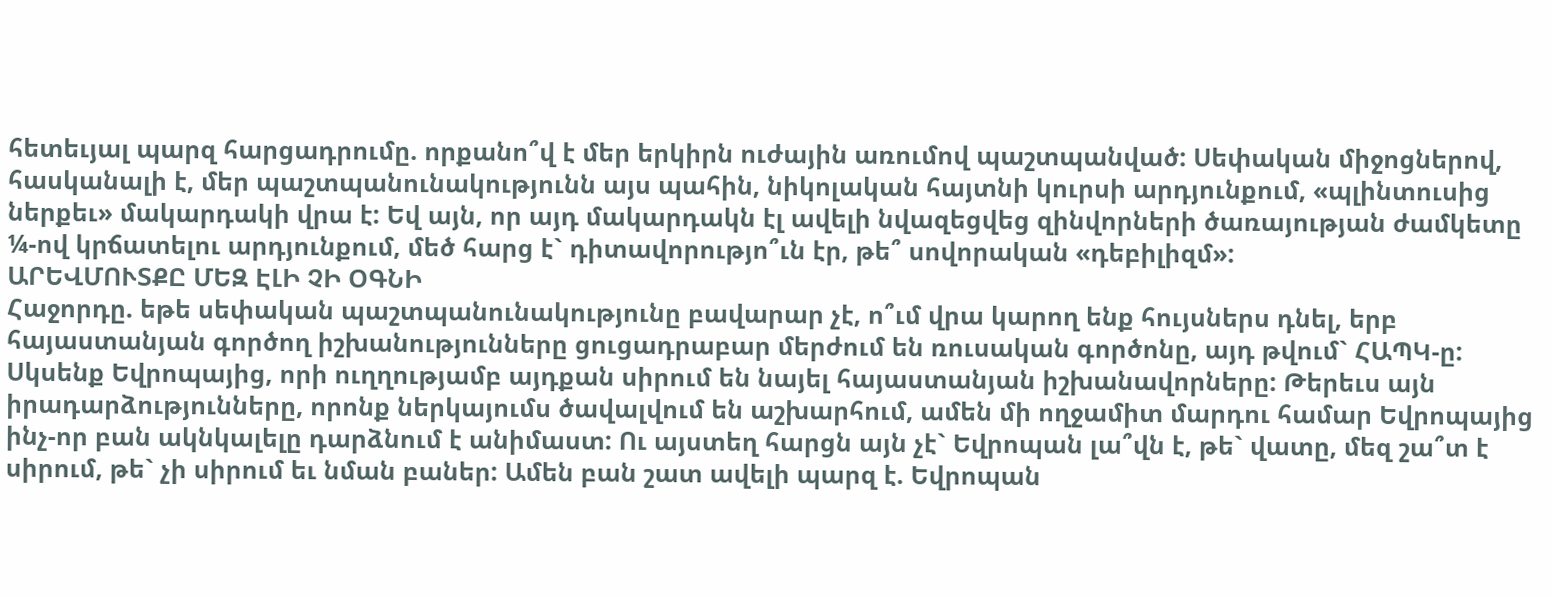հետեւյալ պարզ հարցադրումը. որքանո՞վ է մեր երկիրն ուժային առումով պաշտպանված: Սեփական միջոցներով, հասկանալի է, մեր պաշտպանունակությունն այս պահին, նիկոլական հայտնի կուրսի արդյունքում, «պլինտուսից ներքեւ» մակարդակի վրա է: Եվ այն, որ այդ մակարդակն էլ ավելի նվազեցվեց զինվորների ծառայության ժամկետը ¼-ով կրճատելու արդյունքում, մեծ հարց է` դիտավորությո՞ւն էր, թե՞ սովորական «դեբիլիզմ»:
ԱՐԵՎՄՈՒՏՔԸ ՄԵԶ ԷԼԻ ՉԻ ՕԳՆԻ
Հաջորդը. եթե սեփական պաշտպանունակությունը բավարար չէ, ո՞ւմ վրա կարող ենք հույսներս դնել, երբ հայաստանյան գործող իշխանությունները ցուցադրաբար մերժում են ռուսական գործոնը, այդ թվում` ՀԱՊԿ-ը: Սկսենք Եվրոպայից, որի ուղղությամբ այդքան սիրում են նայել հայաստանյան իշխանավորները: Թերեւս այն իրադարձությունները, որոնք ներկայումս ծավալվում են աշխարհում, ամեն մի ողջամիտ մարդու համար Եվրոպայից ինչ-որ բան ակնկալելը դարձնում է անիմաստ: Ու այստեղ հարցն այն չէ` Եվրոպան լա՞վն է, թե` վատը, մեզ շա՞տ է սիրում, թե` չի սիրում եւ նման բաներ: Ամեն բան շատ ավելի պարզ է. Եվրոպան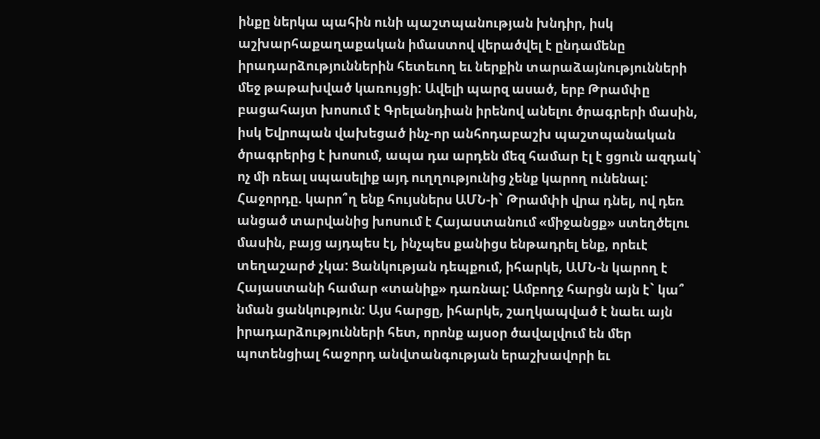ինքը ներկա պահին ունի պաշտպանության խնդիր, իսկ աշխարհաքաղաքական իմաստով վերածվել է ընդամենը իրադարձություններին հետեւող եւ ներքին տարաձայնությունների մեջ թաթախված կառույցի: Ավելի պարզ ասած, երբ Թրամփը բացահայտ խոսում է Գրելանդիան իրենով անելու ծրագրերի մասին, իսկ Եվրոպան վախեցած ինչ-որ անհոդաբաշխ պաշտպանական ծրագրերից է խոսում, ապա դա արդեն մեզ համար էլ է ցցուն ազդակ` ոչ մի ռեալ սպասելիք այդ ուղղությունից չենք կարող ունենալ:
Հաջորդը. կարո՞ղ ենք հույսներս ԱՄՆ-ի` Թրամփի վրա դնել, ով դեռ անցած տարվանից խոսում է Հայաստանում «միջանցք» ստեղծելու մասին, բայց այդպես էլ, ինչպես քանիցս ենթադրել ենք, որեւէ տեղաշարժ չկա: Ցանկության դեպքում, իհարկե, ԱՄՆ-ն կարող է Հայաստանի համար «տանիք» դառնալ: Ամբողջ հարցն այն է` կա՞ նման ցանկություն: Այս հարցը, իհարկե, շաղկապված է նաեւ այն իրադարձությունների հետ, որոնք այսօր ծավալվում են մեր պոտենցիալ հաջորդ անվտանգության երաշխավորի եւ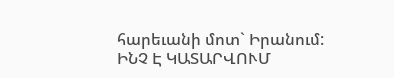հարեւանի մոտ` Իրանում:
ԻՆՉ Է ԿԱՏԱՐՎՈՒՄ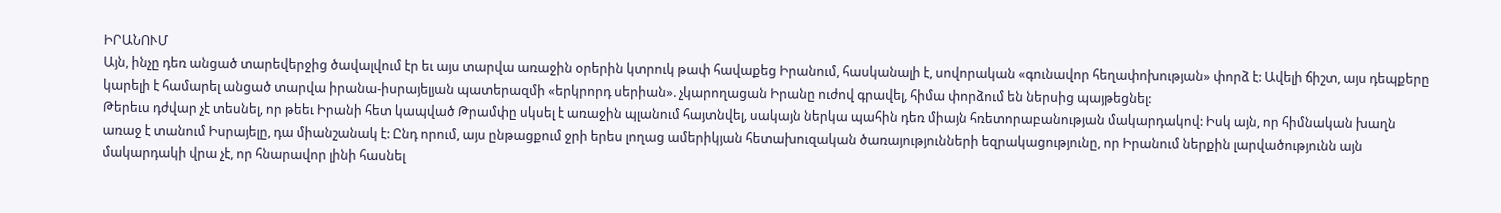ԻՐԱՆՈՒՄ
Այն, ինչը դեռ անցած տարեվերջից ծավալվում էր եւ այս տարվա առաջին օրերին կտրուկ թափ հավաքեց Իրանում, հասկանալի է, սովորական «գունավոր հեղափոխության» փորձ է: Ավելի ճիշտ, այս դեպքերը կարելի է համարել անցած տարվա իրանա-իսրայելյան պատերազմի «երկրորդ սերիան». չկարողացան Իրանը ուժով գրավել, հիմա փորձում են ներսից պայթեցնել:
Թերեւս դժվար չէ տեսնել, որ թեեւ Իրանի հետ կապված Թրամփը սկսել է առաջին պլանում հայտնվել, սակայն ներկա պահին դեռ միայն հռետորաբանության մակարդակով: Իսկ այն, որ հիմնական խաղն առաջ է տանում Իսրայելը, դա միանշանակ է: Ընդ որում, այս ընթացքում ջրի երես լողաց ամերիկյան հետախուզական ծառայությունների եզրակացությունը, որ Իրանում ներքին լարվածությունն այն մակարդակի վրա չէ, որ հնարավոր լինի հասնել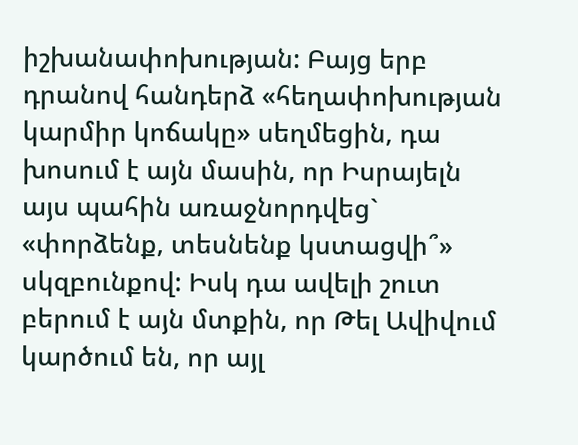իշխանափոխության: Բայց երբ դրանով հանդերձ «հեղափոխության կարմիր կոճակը» սեղմեցին, դա խոսում է այն մասին, որ Իսրայելն այս պահին առաջնորդվեց` «փորձենք, տեսնենք կստացվի՞» սկզբունքով: Իսկ դա ավելի շուտ բերում է այն մտքին, որ Թել Ավիվում կարծում են, որ այլ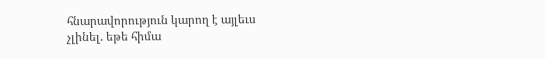հնարավորություն կարող է այլեւս չլինել. եթե հիմա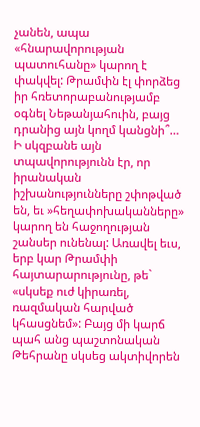չանեն, ապա «հնարավորության պատուհանը» կարող է փակվել: Թրամփն էլ փորձեց իր հռետորաբանությամբ օգնել Նեթանյահուին, բայց դրանից այն կողմ կանցնի՞…
Ի սկզբանե այն տպավորությունն էր, որ իրանական իշխանությունները շփոթված են, եւ »հեղափոխականները» կարող են հաջողության շանսեր ունենալ: Առավել եւս, երբ կար Թրամփի հայտարարությունը, թե` «սկսեք ուժ կիրառել, ռազմական հարված կհասցնեմ»: Բայց մի կարճ պահ անց պաշտոնական Թեհրանը սկսեց ակտիվորեն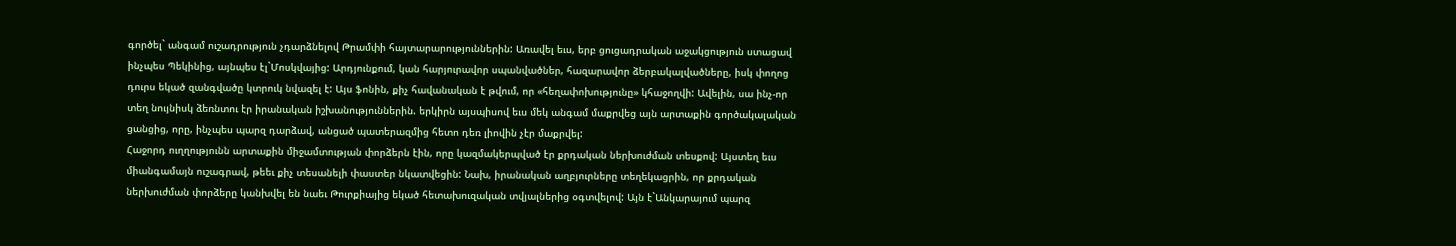գործել` անգամ ուշադրություն չդարձնելով Թրամփի հայտարարություններին: Առավել եւս, երբ ցուցադրական աջակցություն ստացավ ինչպես Պեկինից, այնպես էլ`Մոսկվայից: Արդյունքում, կան հարյուրավոր սպանվածներ, հազարավոր ձերբակալվածները, իսկ փողոց դուրս եկած զանգվածը կտրուկ նվազել է: Այս ֆոնին, քիչ հավանական է թվում, որ «հեղափոխությունը» կհաջողվի: Ավելին, սա ինչ-որ տեղ նույնիսկ ձեռնտու էր իրանական իշխանություններին. երկիրն այսպիսով եւս մեկ անգամ մաքրվեց այն արտաքին գործակալական ցանցից, որը, ինչպես պարզ դարձավ, անցած պատերազմից հետո դեռ լիովին չէր մաքրվել:
Հաջորդ ուղղությունն արտաքին միջամտության փորձերն էին, որը կազմակերպված էր քրդական ներխուժման տեսքով: Այստեղ եւս միանգամայն ուշագրավ, թեեւ քիչ տեսանելի փաստեր նկատվեցին: Նախ, իրանական աղբյուրները տեղեկացրին, որ քրդական ներխուժման փորձերը կանխվել են նաեւ Թուրքիայից եկած հետախուզական տվյալներից օգտվելով: Այն է`Անկարայում պարզ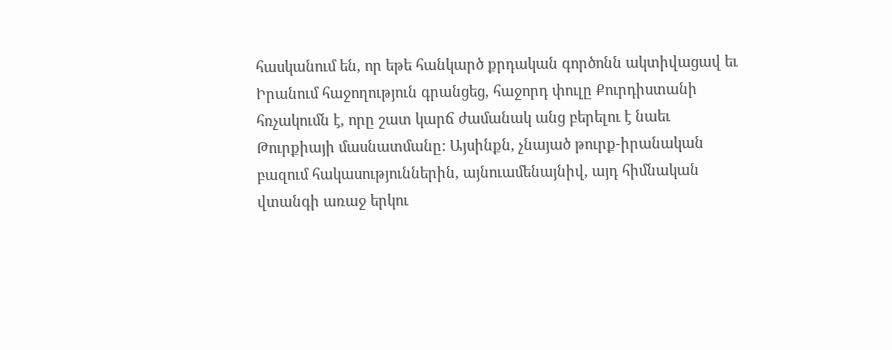հասկանում են, որ եթե հանկարծ քրդական գործոնն ակտիվացավ եւ Իրանում հաջողություն գրանցեց, հաջորդ փուլը Քուրդիստանի հռչակումն է, որը շատ կարճ ժամանակ անց բերելու է նաեւ Թուրքիայի մասնատմանը: Այսինքն, չնայած թուրք-իրանական բազում հակասություններին, այնուամենայնիվ, այդ հիմնական վտանգի առաջ երկու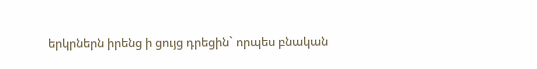երկրներն իրենց ի ցույց դրեցին` որպես բնական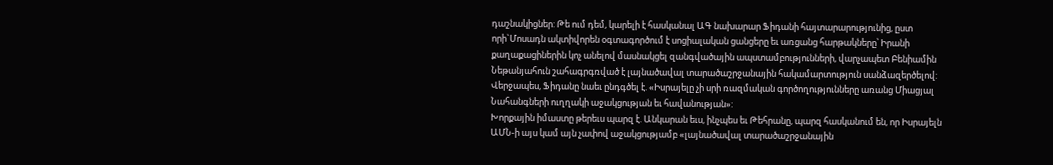դաշնակիցներ: Թե ում դեմ, կարելի է հասկանալ ԱԳ նախարար Ֆիդանի հայտարարությունից, ըստ որի`Մոսադն ակտիվորեն օգտագործում է սոցիալական ցանցերը եւ առցանց հարթակները՝ Իրանի քաղաքացիներին կոչ անելով մասնակցել զանգվածային ապստամբությունների, վարչապետ Բենիամին Նեթանյահուն շահագրգռված է լայնածավալ տարածաշրջանային հակամարտություն սանձազերծելով: Վերջապես, Ֆիդանը նաեւ ընդգծել է. «Իսրայելը չի սրի ռազմական գործողությունները առանց Միացյալ Նահանգների ուղղակի աջակցության եւ հավանության»:
Խորքային իմաստը թերեւս պարզ է. Անկարան եւս, ինչպես եւ Թեհրանը, պարզ հասկանում են, որ Իսրայելն ԱՄՆ-ի այս կամ այն չափով աջակցությամբ «լայնածավալ տարածաշրջանային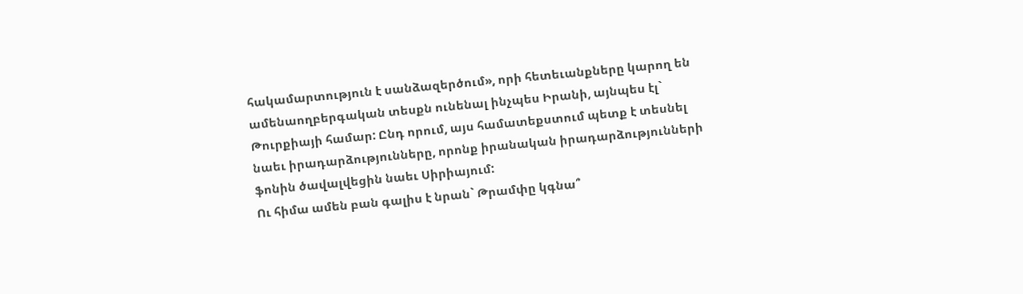հակամարտություն է սանձազերծում», որի հետեւանքները կարող են ամենաողբերգական տեսքն ունենալ ինչպես Իրանի, այնպես էլ` Թուրքիայի համար: Ընդ որում, այս համատեքստում պետք է տեսնել նաեւ իրադարձությունները, որոնք իրանական իրադարձությունների ֆոնին ծավալվեցին նաեւ Սիրիայում:
Ու հիմա ամեն բան գալիս է նրան` Թրամփը կգնա՞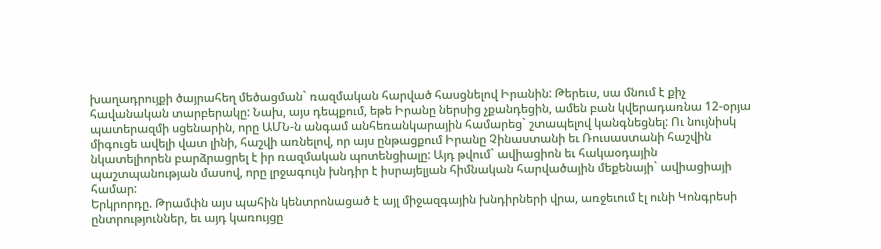խաղադրույքի ծայրահեղ մեծացման` ռազմական հարված հասցնելով Իրանին: Թերեւս, սա մնում է քիչ հավանական տարբերակը: Նախ, այս դեպքում, եթե Իրանը ներսից չքանդեցին, ամեն բան կվերադառնա 12-օրյա պատերազմի սցենարին, որը ԱՄՆ-ն անգամ անհեռանկարային համարեց` շտապելով կանգնեցնել: Ու նույնիսկ միգուցե ավելի վատ լինի, հաշվի առնելով, որ այս ընթացքում Իրանը Չինաստանի եւ Ռուսաստանի հաշվին նկատելիորեն բարձրացրել է իր ռազմական պոտենցիալը: Այդ թվում` ավիացիոն եւ հակաօդային պաշտպանության մասով, որը լրջագույն խնդիր է իսրայելյան հիմնական հարվածային մեքենայի` ավիացիայի համար:
Երկրորդը. Թրամփն այս պահին կենտրոնացած է այլ միջազգային խնդիրների վրա, առջեւում էլ ունի Կոնգրեսի ընտրություններ, եւ այդ կառույցը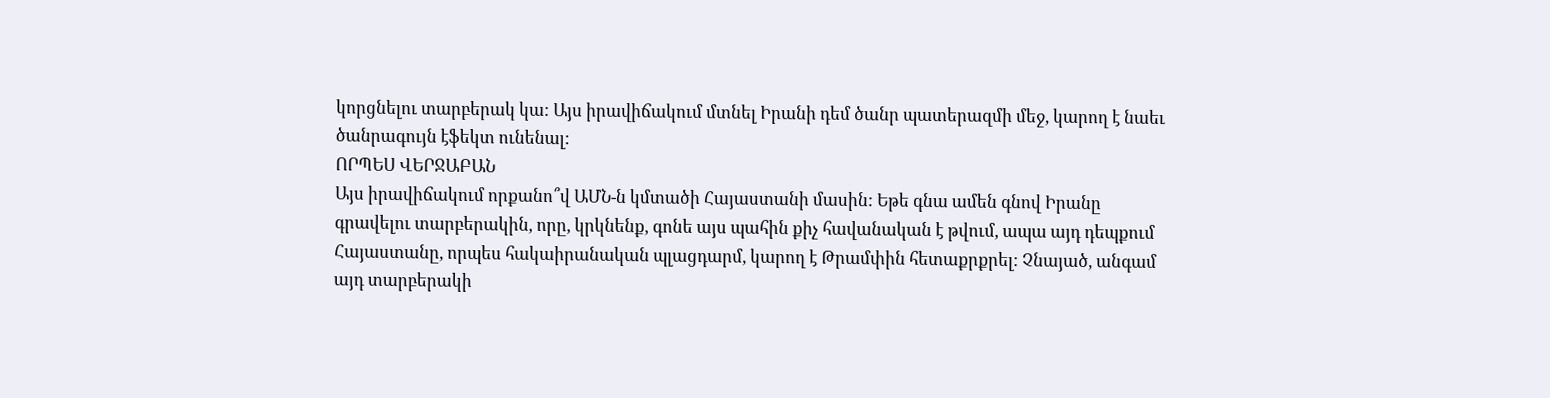կորցնելու տարբերակ կա: Այս իրավիճակում մտնել Իրանի դեմ ծանր պատերազմի մեջ, կարող է նաեւ ծանրագույն էֆեկտ ունենալ:
ՈՐՊԵՍ ՎԵՐՋԱԲԱՆ
Այս իրավիճակում որքանո՞վ ԱՄՆ-ն կմտածի Հայաստանի մասին: Եթե գնա ամեն գնով Իրանը գրավելու տարբերակին, որը, կրկնենք, գոնե այս պահին քիչ հավանական է թվում, ապա այդ դեպքում Հայաստանը, որպես հակաիրանական պլացդարմ, կարող է Թրամփին հետաքրքրել: Չնայած, անգամ այդ տարբերակի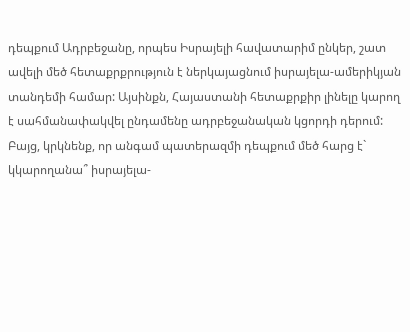դեպքում Ադրբեջանը, որպես Իսրայելի հավատարիմ ընկեր, շատ ավելի մեծ հետաքրքրություն է ներկայացնում իսրայելա-ամերիկյան տանդեմի համար: Այսինքն, Հայաստանի հետաքրքիր լինելը կարող է սահմանափակվել ընդամենը ադրբեջանական կցորդի դերում:
Բայց, կրկնենք, որ անգամ պատերազմի դեպքում մեծ հարց է` կկարողանա՞ իսրայելա-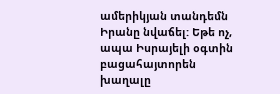ամերիկյան տանդեմն Իրանը նվաճել: Եթե ոչ, ապա Իսրայելի օգտին բացահայտորեն խաղալը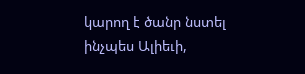կարող է ծանր նստել ինչպես Ալիեւի,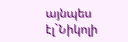այնպես էլ`Նիկոլի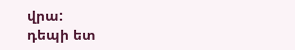վրա:
դեպի ետ